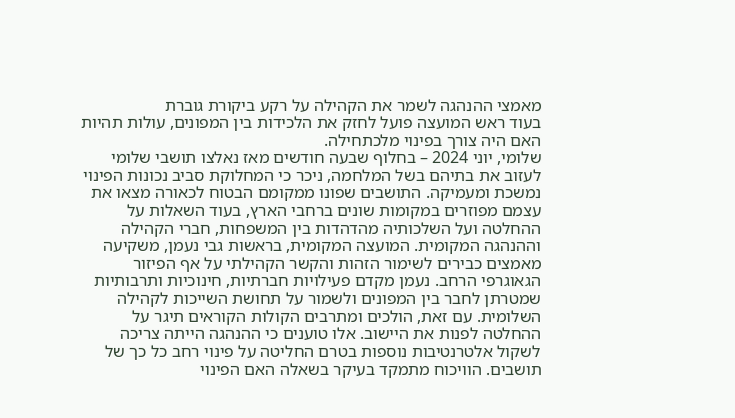מאמצי ההנהגה לשמר את הקהילה על רקע ביקורת גוברת
בעוד ראש המועצה פועל לחזק את הלכידות בין המפונים, עולות תהיות האם היה צורך בפינוי מלכתחילה.
שלומי, יוני 2024 – בחלוף שבעה חודשים מאז נאלצו תושבי שלומי לעזוב את בתיהם בשל המלחמה, ניכר כי המחלוקת סביב נכונות הפינוי נמשכת ומעמיקה. התושבים שפונו ממקומם הבטוח לכאורה מצאו את עצמם מפוזרים במקומות שונים ברחבי הארץ, בעוד השאלות על ההחלטה ועל השלכותיה מהדהדות בין המשפחות, חברי הקהילה וההנהגה המקומית. המועצה המקומית, בראשות גבי נעמן, משקיעה מאמצים כבירים לשימור הזהות והקשר הקהילתי על אף הפיזור הגאוגרפי הרחב. נעמן מקדם פעילויות חברתיות, חינוכיות ותרבותיות שמטרתן לחבר בין המפונים ולשמור על תחושת השייכות לקהילה השלומית. עם זאת, הולכים ומתרבים הקולות הקוראים תיגר על ההחלטה לפנות את היישוב. אלו טוענים כי ההנהגה הייתה צריכה לשקול אלטרנטיבות נוספות בטרם החליטה על פינוי רחב כל כך של תושבים. הוויכוח מתמקד בעיקר בשאלה האם הפינוי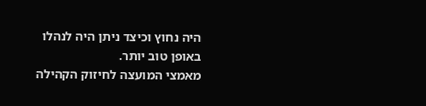היה נחוץ וכיצד ניתן היה לנהלו באופן טוב יותר.
מאמצי המועצה לחיזוק הקהילה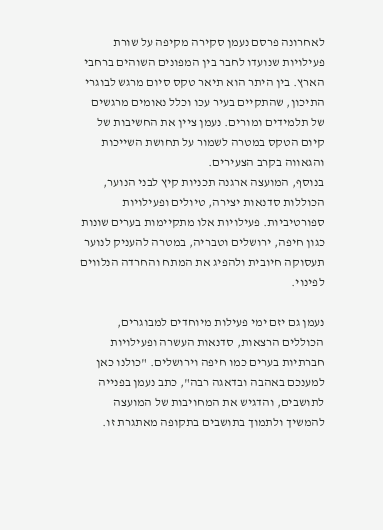לאחרונה פרסם נעמן סקירה מקיפה על שורת פעילויות שנועדו לחבר בין המפונים השוהים ברחבי הארץ. בין היתר הוא תיאר טקס סיום מרגש לבוגרי התיכון, שהתקיים בעיר עכו וכלל נאומים מרגשים של תלמידים ומורים. נעמן ציין את החשיבות של קיום הטקס במטרה לשמור על תחושת השייכות והגאווה בקרב הצעירים.
בנוסף, המועצה ארגנה תכניות קיץ לבני הנוער, הכוללות סדנאות יצירה, טיולים ופעילויות ספורטיביות. פעילויות אלו מתקיימות בערים שונות כגון חיפה, ירושלים וטבריה, במטרה להעניק לנוער תעסוקה חיובית ולהפיג את המתח והחרדה הנלווים לפינוי.

נעמן גם יזם ימי פעילות מיוחדים למבוגרים, הכוללים הרצאות, סדנאות העשרה ופעילויות חברתיות בערים כמו חיפה וירושלים. "כולנו כאן למענכם באהבה ובדאגה רבה", כתב נעמן בפנייה לתושבים, והדגיש את המחויבות של המועצה להמשיך ולתמוך בתושבים בתקופה מאתגרת זו.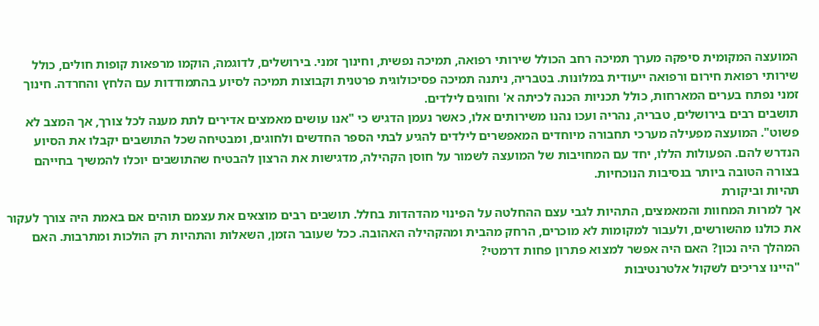המועצה המקומית סיפקה מערך תמיכה רחב הכולל שירותי רפואה, תמיכה נפשית, וחינוך זמני. בירושלים, לדוגמה, הוקמו מרפאות קופות חולים, כולל שירותי רפואת חירום ורפואה ייעודית במלונות. בטבריה, ניתנה תמיכה פסיכולוגית פרטנית וקבוצות תמיכה לסיוע בהתמודדות עם הלחץ והחרדה. חינוך זמני נפתח בערים המארחות, כולל תכניות הכנה לכיתה א' וחוגים לילדים.
תושבים רבים בירושלים, טבריה, נהריה ועכו נהנו משירותים אלו, כאשר נעמן הדגיש כי "אנו עושים מאמצים אדירים לתת מענה לכל צורך, אך המצב לא פשוט". המועצה מפעילה מערכי תחבורה מיוחדים המאפשרים לילדים להגיע לבתי הספר החדשים ולחוגים, ומבטיחה שכל התושבים יקבלו את הסיוע הנדרש להם. הפעולות הללו, יחד עם המחויבות של המועצה לשמור על חוסן הקהילה, מדגישות את הרצון להבטיח שהתושבים יוכלו להמשיך בחייהם בצורה הטובה ביותר בנסיבות הנוכחיות.
תהיות וביקורת
אך למרות המחוות והמאמצים, התהיות לגבי עצם ההחלטה על הפינוי מהדהדות בחלל. תושבים רבים מוצאים את עצמם תוהים אם באמת היה צורך לעקור את כולנו מהשורשים, ולעבור למקומות לא מוכרים, הרחק מהבית ומהקהילה האהובה. ככל שעובר הזמן, השאלות והתהיות רק הולכות ומתרבות. האם המהלך היה נכון? האם היה אפשר למצוא פתרון פחות דרמטי?
"היינו צריכים לשקול אלטרנטיבות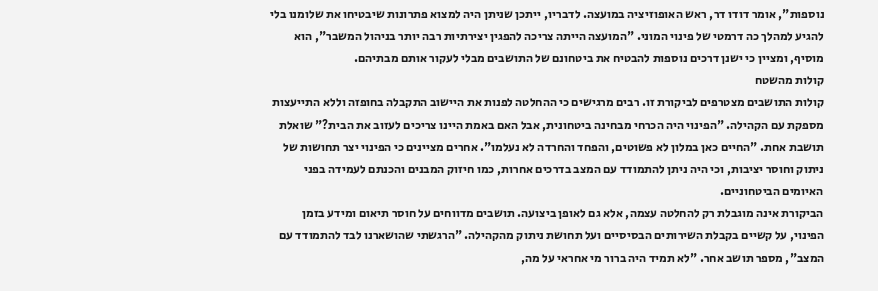נוספות", אומר דודו דר, ראש האופוזיציה במועצה. לדבריו, ייתכן שניתן היה למצוא פתרונות שיבטיחו את שלומנו בלי להגיע למהלך כה דרמטי של פינוי המוני. "המועצה הייתה צריכה להפגין יצירתיות רבה יותר בניהול המשבר", הוא מוסיף, ומציין כי ישנן דרכים נוספות להבטיח את ביטחונם של התושבים מבלי לעקור אותם מבתיהם.
קולות מהשטח
קולות התושבים מצטרפים לביקורת זו. רבים מרגישים כי ההחלטה לפנות את היישוב התקבלה בחופזה וללא התייעצות מספקת עם הקהילה. "הפינוי היה הכרחי מבחינה ביטחונית, אבל האם באמת היינו צריכים לעזוב את הבית?" שואלת תושבת אחת. "החיים כאן במלון לא פשוטים, והפחד והחרדה לא נעלמו". אחרים מציינים כי הפינוי יצר תחושות של ניתוק וחוסר יציבות, וכי היה ניתן להתמודד עם המצב בדרכים אחרות, כמו חיזוק המבנים והכנתם לעמידה בפני האיומים הביטחוניים.
הביקורת אינה מוגבלת רק להחלטה עצמה, אלא גם לאופן ביצועה. תושבים מדווחים על חוסר תיאום ומידע בזמן הפינוי, על קשיים בקבלת השירותים הבסיסיים ועל תחושת ניתוק מהקהילה. "הרגשתי שהושארנו לבד להתמודד עם המצב", מספר תושב אחר. "לא תמיד היה ברור מי אחראי על מה,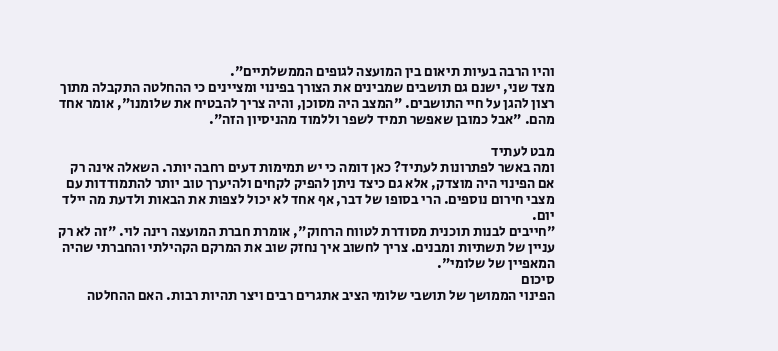והיו הרבה בעיות תיאום בין המועצה לגופים הממשלתיים".
מצד שני, ישנם גם תושבים שמבינים את הצורך בפינוי ומציינים כי ההחלטה התקבלה מתוך רצון להגן על חיי התושבים. "המצב היה מסוכן, והיה צריך להבטיח את שלומנו", אומר אחד מהם. "אבל כמובן שאפשר תמיד לשפר וללמוד מהניסיון הזה".

מבט לעתיד
ומה באשר לפתרונות לעתיד? כאן דומה כי יש תמימות דעים רחבה יותר. השאלה אינה רק אם הפינוי היה מוצדק, אלא גם כיצד ניתן להפיק לקחים ולהיערך טוב יותר להתמודדות עם מצבי חירום נוספים. הרי בסופו של דבר, אף אחד לא יכול לצפות את הבאות ולדעת מה יילד יום.
"חייבים לבנות תוכנית מסודרת לטווח הרחוק", אומרת חברת המועצה רינה לוי. "זה לא רק עניין של תשתיות ומבנים. צריך לחשוב איך נחזק שוב את המרקם הקהילתי והחברתי שהיה המאפיין של שלומי".
סיכום
הפינוי הממושך של תושבי שלומי הציב אתגרים רבים ויצר תהיות רבות. האם ההחלטה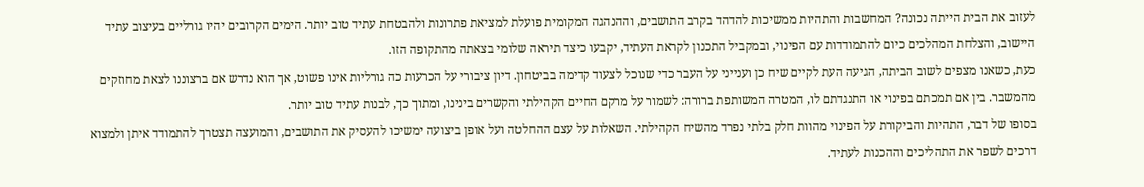לעזוב את הבית הייתה נכונה? המחשבות והתהיות ממשיכות להדהד בקרב התושבים, וההנהגה המקומית פועלת למציאת פתרונות ולהבטחת עתיד טוב יותר. הימים הקרובים יהיו גורליים בעיצוב עתיד היישוב, והצלחת המהלכים כיום להתמודדות עם הפינוי, ובמקביל התכנון לקראת העתיד, יקבעו כיצד תיראה שלומי בצאתה מהתקופה הזו.
כעת, כשאנו מצפים לשוב הביתה, הגיעה העת לקיים שיח כן וענייני על העבר כדי שנוכל לצעוד קדימה בביטחון. דיון ציבורי על הכרעות כה גורליות אינו פשוט, אך הוא נדרש אם ברצוננו לצאת מחוזקים מהמשבר. בין אם תמכתם בפינוי או התנגדתם לו, המטרה המשותפת ברורה: לשמור על מרקם החיים הקהילתי והקשרים בינינו, ומתוך כך, לבנות עתיד טוב יותר.
בסופו של דבר, התהיות והביקורת על הפינוי מהוות חלק בלתי נפרד מהשיח הקהילתי. השאלות על עצם ההחלטה ועל אופן ביצועה ימשיכו להעסיק את התושבים, והמועצה תצטרך להתמודד איתן ולמצוא דרכים לשפר את התהליכים וההכנות לעתיד.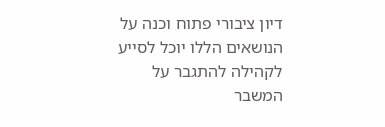דיון ציבורי פתוח וכנה על הנושאים הללו יוכל לסייע לקהילה להתגבר על המשבר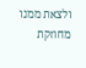ולצאת ממנו מחוזקת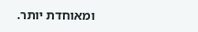ומאוחדת יותר.